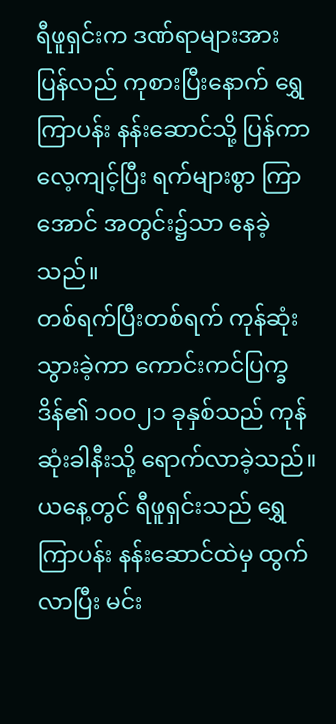ရီဖူရှင်းက ဒဏ်ရာများအား ပြန်လည် ကုစားပြီးနောက် ရွှေကြာပန်း နန်းဆောင်သို့ ပြန်ကာ လေ့ကျင့်ပြီး ရက်များစွာ ကြာအောင် အတွင်း၌သာ နေခဲ့သည်။
တစ်ရက်ပြီးတစ်ရက် ကုန်ဆုံးသွားခဲ့ကာ ကောင်းကင်ပြက္ခဒိန်၏ ၁၀၀၂၁ ခုနှစ်သည် ကုန်ဆုံးခါနီးသို့ ရောက်လာခဲ့သည်။
ယနေ့တွင် ရီဖူရှင်းသည် ရွှေကြာပန်း နန်းဆောင်ထဲမှ ထွက်လာပြီး မင်း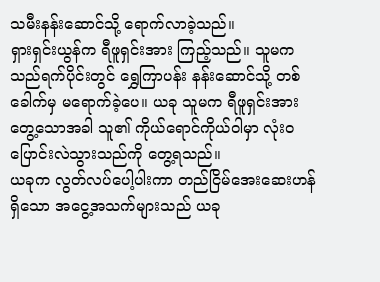သမီးနန်းဆောင်သို့ ရောက်လာခဲ့သည်။
ရှားရှင်းယွန်က ရီဖူရှင်းအား ကြည့်သည်။ သူမက သည်ရက်ပိုင်းတွင် ရွှေကြာပန်း နန်းဆောင်သို့ တစ်ခေါက်မှ မရောက်ခဲ့ပေ။ ယခု သူမက ရီဖူရှင်းအား တွေ့သောအခါ သူ၏ ကိုယ်ရောင်ကိုယ်ဝါမှာ လုံးဝ ပြောင်းလဲသွားသည်ကို တွေ့ရသည်။
ယခုက လွတ်လပ်ပေါ့ပါးကာ တည်ငြိမ်အေးဆေးဟန် ရှိသော အငွေ့အသက်များသည် ယခု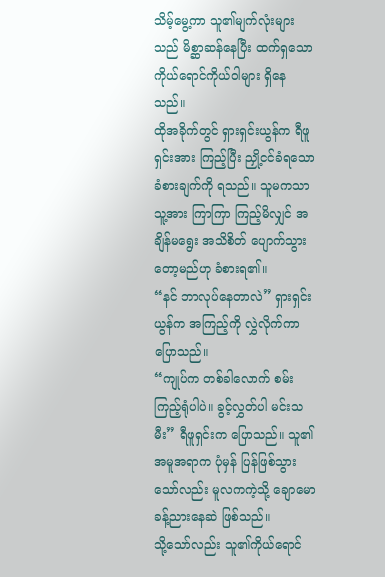သိမ့်မွေ့ကာ သူ၏မျက်လုံးများသည် မိစ္ဆာဆန်နေပြီး ထက်ရှသော ကိုယ်ရောင်ကိုယ်ဝါများ ရှိနေသည်။
ထိုအခိုက်တွင် ရှားရှင်းယွန်က ရီဖူရှင်းအား ကြည့်ပြီး ညှို့ငင်ခံရသော ခံစားချက်ကို ရသည်။ သူမကသာ သူ့အား ကြာကြာ ကြည့်မိလျှင် အချိန်မရွေး အသိစိတ် ပျောက်သွားတော့မည်ဟု ခံစားရ၏။
“နင် ဘာလုပ်နေတာလဲ” ရှားရှင်းယွန်က အကြည့်ကို လွှဲလိုက်ကာ ပြောသည်။
“ကျုပ်က တစ်ခါလောက် စမ်းကြည့်ရုံပါပဲ။ ခွင့်လွှတ်ပါ မင်းသမီး” ရီဖူရှင်းက ပြောသည်။ သူ၏အမူအရာက ပုံမှန် ပြန်ဖြစ်သွားသော်လည်း မူလကကဲ့သို့ ချောမောခန့်ညားနေဆဲ ဖြစ်သည်။
သို့သော်လည်း သူ၏ကိုယ်ရောင်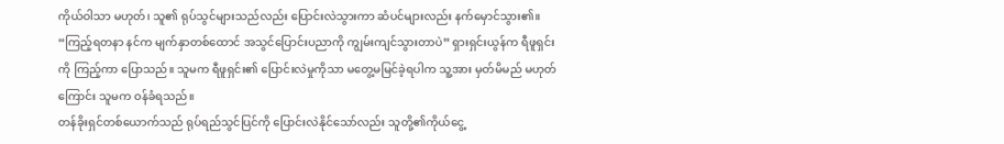ကိုယ်ဝါသာ မဟုတ်၊ သူ၏ ရုပ်သွင်များသည်လည်း ပြောင်းလဲသွားကာ ဆံပင်များလည်း နက်မှောင်သွား၏။
“ကြည့်ရတနာ နင်က မျက်နှာတစ်ထောင် အသွင်ပြောင်းပညာကို ကျွမ်းကျင်သွားတာပဲ” ရှားရှင်းယွန်က ရီဖူရှင်းကို ကြည့်ကာ ပြောသည်။ သူမက ရီဖူရှင်း၏ ပြောင်းလဲမှုကိုသာ မတွေ့မမြင်ခဲ့ရပါက သူ့အား မှတ်မိမည် မဟုတ်ကြောင်း သူမက ဝန်ခံရသည်။
တန်ခိုးရှင်တစ်ယောက်သည် ရုပ်ရည်သွင်ပြင်ကို ပြောင်းလဲနိုင်သော်လည်း သူတို့၏ကိုယ်ငွေ့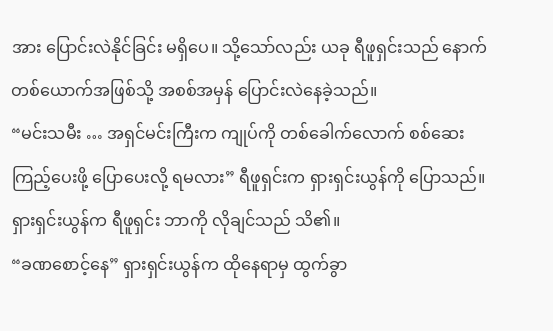အား ပြောင်းလဲနိုင်ခြင်း မရှိပေ။ သို့သော်လည်း ယခု ရီဖူရှင်းသည် နောက်တစ်ယောက်အဖြစ်သို့ အစစ်အမှန် ပြောင်းလဲနေခဲ့သည်။
“မင်းသမီး … အရှင်မင်းကြီးက ကျုပ်ကို တစ်ခေါက်လောက် စစ်ဆေးကြည့်ပေးဖို့ ပြောပေးလို့ ရမလား” ရီဖူရှင်းက ရှားရှင်းယွန်ကို ပြောသည်။
ရှားရှင်းယွန်က ရီဖူရှင်း ဘာကို လိုချင်သည် သိ၏။
“ခဏစောင့်နေ” ရှားရှင်းယွန်က ထိုနေရာမှ ထွက်ခွာ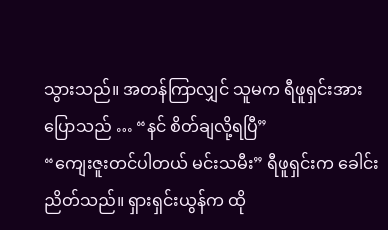သွားသည်။ အတန်ကြာလျှင် သူမက ရီဖူရှင်းအား ပြောသည် … “နင် စိတ်ချလို့ရပြီ”
“ကျေးဇူးတင်ပါတယ် မင်းသမီး” ရီဖူရှင်းက ခေါင်းညိတ်သည်။ ရှားရှင်းယွန်က ထို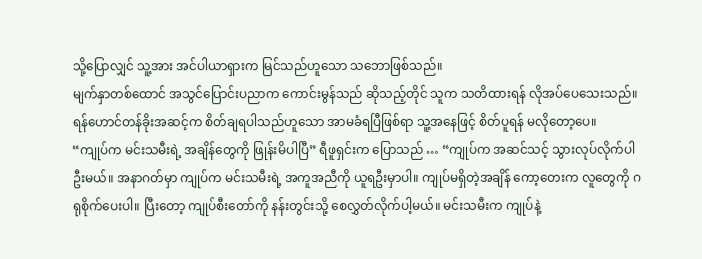သို့ပြောလျှင် သူ့အား အင်ပါယာရှားက မြင်သည်ဟူသော သဘောဖြစ်သည်။
မျက်နှာတစ်ထောင် အသွင်ပြောင်းပညာက ကောင်းမွန်သည် ဆိုသည့်တိုင် သူက သတိထားရန် လိုအပ်ပေသေးသည်။ ရန်ဟောင်တန်ခိုးအဆင့်က စိတ်ချရပါသည်ဟူသော အာမခံရပြီဖြစ်ရာ သူ့အနေဖြင့် စိတ်ပူရန် မလိုတော့ပေ။
“ကျုပ်က မင်းသမီးရဲ့ အချိန်တွေကို ဖြုန်းမိပါပြီ” ရီဖူရှင်းက ပြောသည် … “ကျုပ်က အဆင်သင့် သွားလုပ်လိုက်ပါဦးမယ်။ အနာဂတ်မှာ ကျုပ်က မင်းသမီးရဲ့ အကူအညီကို ယူရဦးမှာပါ။ ကျုပ်မရှိတဲ့အချိန် ကော့တေးက လူတွေကို ဂရုစိုက်ပေးပါ။ ပြီးတော့ ကျုပ်စီးတော်ကို နန်းတွင်းသို့ စေလွှတ်လိုက်ပါ့မယ်။ မင်းသမီးက ကျုပ်နဲ့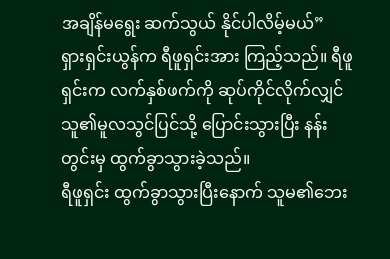အချိန်မရွေး ဆက်သွယ် နိုင်ပါလိမ့်မယ်”
ရှားရှင်းယွန်က ရီဖူရှင်းအား ကြည့်သည်။ ရီဖူရှင်းက လက်နှစ်ဖက်ကို ဆုပ်ကိုင်လိုက်လျှင် သူ၏မူလသွင်ပြင်သို့ ပြောင်းသွားပြီး နန်းတွင်းမှ ထွက်ခွာသွားခဲ့သည်။
ရီဖူရှင်း ထွက်ခွာသွားပြီးနောက် သူမ၏ဘေး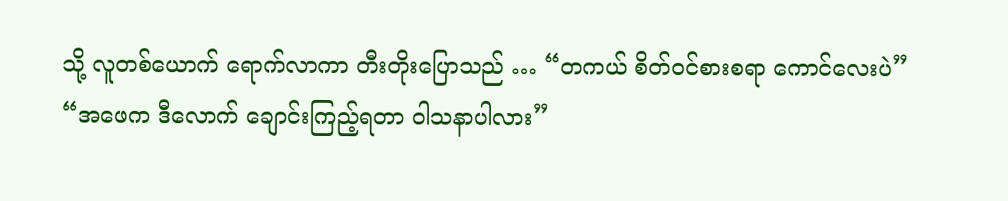သို့ လူတစ်ယောက် ရောက်လာကာ တီးတိုးပြောသည် … “တကယ် စိတ်ဝင်စားစရာ ကောင်လေးပဲ”
“အဖေက ဒီလောက် ချောင်းကြည့်ရတာ ဝါသနာပါလား”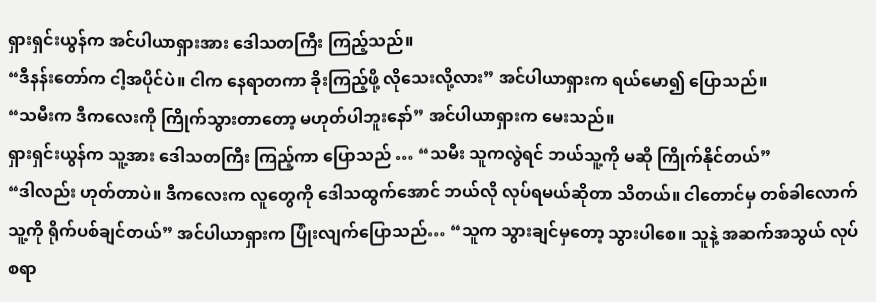ရှားရှင်းယွန်က အင်ပါယာရှားအား ဒေါသတကြီး ကြည့်သည်။
“ဒီနန်းတော်က ငါ့အပိုင်ပဲ။ ငါက နေရာတကာ ခိုးကြည့်ဖို့ လိုသေးလို့လား” အင်ပါယာရှားက ရယ်မော၍ ပြောသည်။
“သမီးက ဒီကလေးကို ကြိုက်သွားတာတော့ မဟုတ်ပါဘူးနော်” အင်ပါယာရှားက မေးသည်။
ရှားရှင်းယွန်က သူ့အား ဒေါသတကြီး ကြည့်ကာ ပြောသည် … “သမီး သူကလွဲရင် ဘယ်သူ့ကို မဆို ကြိုက်နိုင်တယ်”
“ဒါလည်း ဟုတ်တာပဲ။ ဒီကလေးက လူတွေကို ဒေါသထွက်အောင် ဘယ်လို လုပ်ရမယ်ဆိုတာ သိတယ်။ ငါတောင်မှ တစ်ခါလောက် သူ့ကို ရိုက်ပစ်ချင်တယ်” အင်ပါယာရှားက ပြုံးလျက်ပြောသည်… “သူက သွားချင်မှတော့ သွားပါစေ။ သူနဲ့ အဆက်အသွယ် လုပ်စရာ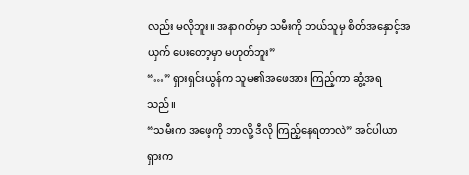လည်း မလိုဘူး။ အနာဂတ်မှာ သမီးကို ဘယ်သူမှ စိတ်အနှောင့်အယှက် ပေးတော့မှာ မဟုတ်ဘူး”
“…” ရှားရှင်းယွန်က သူမ၏အဖေအား ကြည့်ကာ ဆွံ့အရသည်။
“သမီးက အဖေ့ကို ဘာလို့ ဒီလို ကြည့်နေရတာလဲ” အင်ပါယာရှားက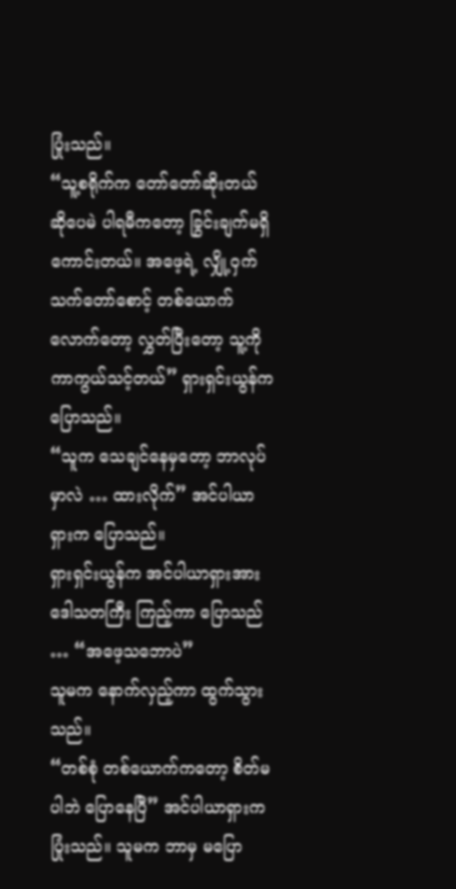ပြုံးသည်။
“သူ့စရိုက်က တော်တော်ဆိုးတယ် ဆိုပေမဲ ပါရမီကတော့ ခြွင်းချက်မရှိ ကောင်းတယ်။ အဖေ့ရဲ့ လျှို့ဝှက်သက်တော်စောင့် တစ်ယောက်လောက်တော့ လွှတ်ပြီးတော့ သူ့ကို ကာကွယ်သင့်တယ်” ရှားရှင်းယွန်က ပြောသည်။
“သူက သေချင်နေမှတော့ ဘာလုပ်မှာလဲ … ထားလိုက်” အင်ပါယာရှားက ပြောသည်။
ရှားရှင်းယွန်က အင်ပါယာရှားအား ဒေါသတကြီး ကြည့်ကာ ပြောသည် … “အဖေ့သဘောပဲ”
သူမက နောက်လှည့်ကာ ထွက်သွားသည်။
“တစ်စုံ တစ်ယောက်ကတော့ စိတ်မပါဘဲ ပြောနေပြီ” အင်ပါယာရှားက ပြုံးသည်။ သူမက ဘာမှ မပြော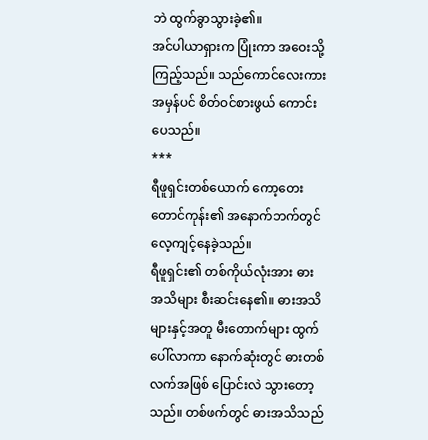ဘဲ ထွက်ခွာသွားခဲ့၏။
အင်ပါယာရှားက ပြုံးကာ အဝေးသို့ ကြည့်သည်။ သည်ကောင်လေးကား အမှန်ပင် စိတ်ဝင်စားဖွယ် ကောင်းပေသည်။
***
ရီဖူရှင်းတစ်ယောက် ကော့တေးတောင်ကုန်း၏ အနောက်ဘက်တွင် လေ့ကျင့်နေခဲ့သည်။
ရီဖူရှင်း၏ တစ်ကိုယ်လုံးအား ဓားအသိများ စီးဆင်းနေ၏။ ဓားအသိများနှင့်အတူ မီးတောက်များ ထွက်ပေါ်လာကာ နောက်ဆုံးတွင် ဓားတစ်လက်အဖြစ် ပြောင်းလဲ သွားတော့သည်။ တစ်ဖက်တွင် ဓားအသိသည်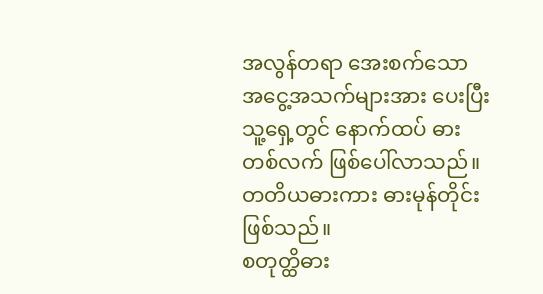အလွန်တရာ အေးစက်သော အငွေ့အသက်များအား ပေးပြီး သူ့ရှေ့တွင် နောက်ထပ် ဓားတစ်လက် ဖြစ်ပေါ်လာသည်။
တတိယဓားကား ဓားမုန်တိုင်း ဖြစ်သည်။
စတုတ္ထိဓား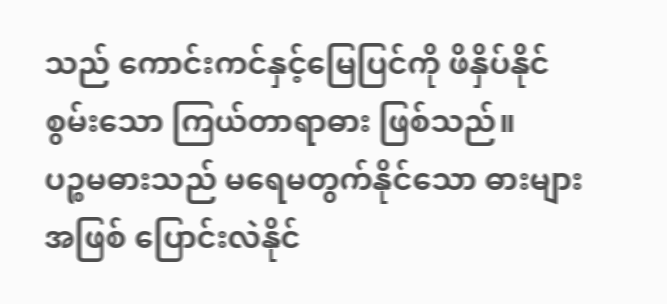သည် ကောင်းကင်နှင့်မြေပြင်ကို ဖိနှိပ်နိုင်စွမ်းသော ကြယ်တာရာဓား ဖြစ်သည်။
ပဉ္စမဓားသည် မရေမတွက်နိုင်သော ဓားများအဖြစ် ပြောင်းလဲနိုင်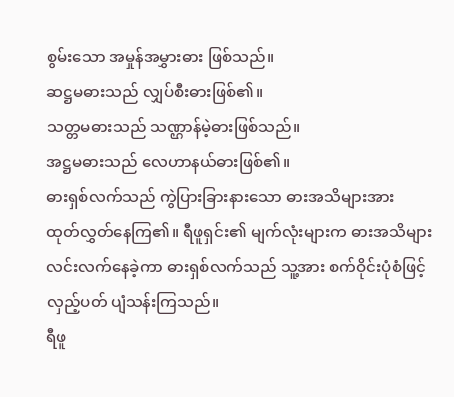စွမ်းသော အမှုန်အမွှားဓား ဖြစ်သည်။
ဆဋ္ဌမဓားသည် လျှပ်စီးဓားဖြစ်၏။
သတ္တမဓားသည် သဏ္ဌာန်မဲ့ဓားဖြစ်သည်။
အဋ္ဌမဓားသည် လေဟာနယ်ဓားဖြစ်၏။
ဓားရှစ်လက်သည် ကွဲပြားခြားနားသော ဓားအသိများအား ထုတ်လွှတ်နေကြ၏။ ရီဖူရှင်း၏ မျက်လုံးများက ဓားအသိများ လင်းလက်နေခဲ့ကာ ဓားရှစ်လက်သည် သူ့အား စက်ဝိုင်းပုံစံဖြင့် လှည့်ပတ် ပျံသန်းကြသည်။
ရီဖူ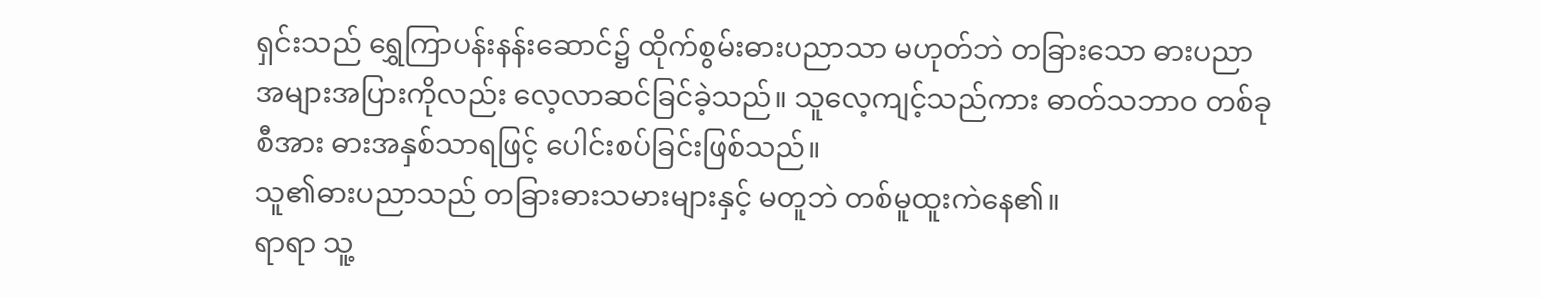ရှင်းသည် ရွှေကြာပန်းနန်းဆောင်၌ ထိုက်စွမ်းဓားပညာသာ မဟုတ်ဘဲ တခြားသော ဓားပညာ အများအပြားကိုလည်း လေ့လာဆင်ခြင်ခဲ့သည်။ သူလေ့ကျင့်သည်ကား ဓာတ်သဘာဝ တစ်ခုစီအား ဓားအနှစ်သာရဖြင့် ပေါင်းစပ်ခြင်းဖြစ်သည်။
သူ၏ဓားပညာသည် တခြားဓားသမားများနှင့် မတူဘဲ တစ်မူထူးကဲနေ၏။
ရာရာ သူ့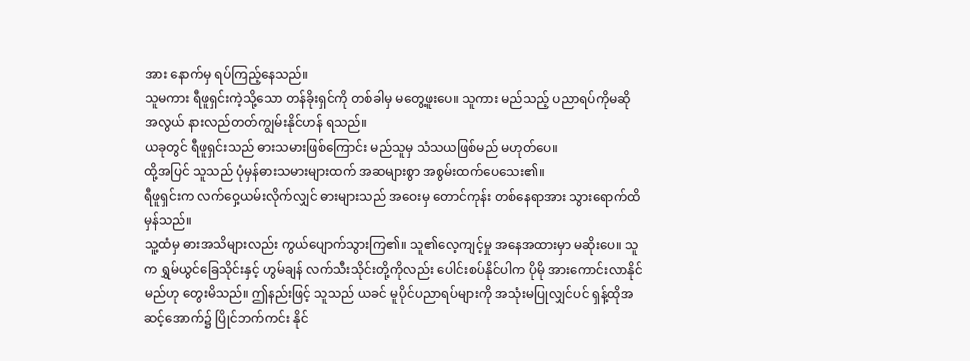အား နောက်မှ ရပ်ကြည့်နေသည်။
သူမကား ရီဖူရှင်းကဲ့သို့သော တန်ခိုးရှင်ကို တစ်ခါမှ မတွေ့ဖူးပေ။ သူကား မည်သည့် ပညာရပ်ကိုမဆို အလွယ် နားလည်တတ်ကျွမ်းနိုင်ဟန် ရသည်။
ယခုတွင် ရီဖူရှင်းသည် ဓားသမားဖြစ်ကြောင်း မည်သူမှ သံသယဖြစ်မည် မဟုတ်ပေ။
ထို့အပြင် သူသည် ပုံမှန်ဓားသမားများထက် အဆများစွာ အစွမ်းထက်ပေသေး၏။
ရီဖူရှင်းက လက်ဝှေ့ယမ်းလိုက်လျှင် ဓားများသည် အဝေးမှ တောင်ကုန်း တစ်နေရာအား သွားရောက်ထိမှန်သည်။
သူ့ထံမှ ဓားအသိများလည်း ကွယ်ပျောက်သွားကြ၏။ သူ၏လေ့ကျင့်မှု အနေအထားမှာ မဆိုးပေ။ သူက ရွှမ်ယွင်ခြေသိုင်းနှင့် ဟွမ်ချန် လက်သီးသိုင်းတို့ကိုလည်း ပေါင်းစပ်နိုင်ပါက ပိုမို အားကောင်းလာနိုင်မည်ဟု တွေးမိသည်။ ဤနည်းဖြင့် သူသည် ယခင် မူပိုင်ပညာရပ်များကို အသုံးမပြုလျှင်ပင် ရှန့်ထိုအဆင့်အောက်၌ ပြိုင်ဘက်ကင်း နိုင်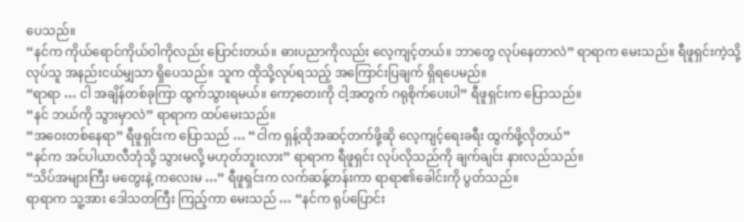ပေသည်။
“နင်က ကိုယ်ရောင်ကိုယ်ဝါကိုလည်း ပြောင်းတယ်။ ဓားပညာကိုလည်း လေ့ကျင့်တယ်။ ဘာတွေ လုပ်နေတာလဲ” ရာရာက မေးသည်။ ရီဖူရှင်းကဲ့သို့ လုပ်သူ အနည်းငယ်မျှသာ ရှိပေသည်။ သူက ထိုသို့လုပ်ရသည့် အကြောင်းပြချက် ရှိရပေမည်။
“ရာရာ … ငါ အချိန်တစ်ခုကြာ ထွက်သွားရမယ်။ ကော့တေးကို ငါ့အတွက် ဂရုစိုက်ပေးပါ” ရီဖူရှင်းက ပြောသည်။
“နင် ဘယ်ကို သွားမှာလဲ” ရာရာက ထပ်မေးသည်။
“အဝေးတစ်နေရာ” ရီဖူရှင်းက ပြောသည် … “ငါက ရှန့်ထိုအဆင့်တက်ဖို့ဆို လေ့ကျင့်ရေးခရီး ထွက်ဖို့လိုတယ်”
“နင်က အင်ပါယာလီဘုံသို့ သွားမလို့ မဟုတ်ဘူးလား” ရာရာက ရီဖူရှင်း လုပ်လိုသည်ကို ချက်ချင်း နားလည်သည်။
“သိပ်အများကြီး မတွေးနဲ့ ကလေးမ …” ရီဖူရှင်းက လက်ဆန့်တန်းကာ ရာရာ၏ခေါင်းကို ပွတ်သည်။
ရာရာက သူ့အား ဒေါသတကြီး ကြည့်ကာ မေးသည် … “နင်က ရုပ်ပြောင်း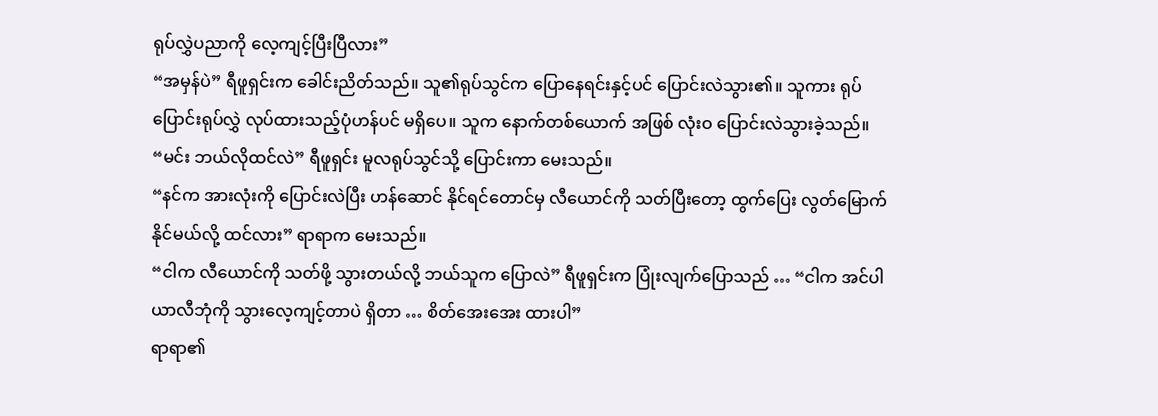ရုပ်လွှဲပညာကို လေ့ကျင့်ပြီးပြီလား”
“အမှန်ပဲ” ရီဖူရှင်းက ခေါင်းညိတ်သည်။ သူ၏ရုပ်သွင်က ပြောနေရင်းနှင့်ပင် ပြောင်းလဲသွား၏။ သူကား ရုပ်ပြောင်းရုပ်လွှဲ လုပ်ထားသည့်ပုံဟန်ပင် မရှိပေ။ သူက နောက်တစ်ယောက် အဖြစ် လုံးဝ ပြောင်းလဲသွားခဲ့သည်။
“မင်း ဘယ်လိုထင်လဲ” ရီဖူရှင်း မူလရုပ်သွင်သို့ ပြောင်းကာ မေးသည်။
“နင်က အားလုံးကို ပြောင်းလဲပြီး ဟန်ဆောင် နိုင်ရင်တောင်မှ လီယောင်ကို သတ်ပြီးတော့ ထွက်ပြေး လွတ်မြောက်နိုင်မယ်လို့ ထင်လား” ရာရာက မေးသည်။
“ငါက လီယောင်ကို သတ်ဖို့ သွားတယ်လို့ ဘယ်သူက ပြောလဲ” ရီဖူရှင်းက ပြုံးလျက်ပြောသည် … “ငါက အင်ပါယာလီဘုံကို သွားလေ့ကျင့်တာပဲ ရှိတာ … စိတ်အေးအေး ထားပါ”
ရာရာ၏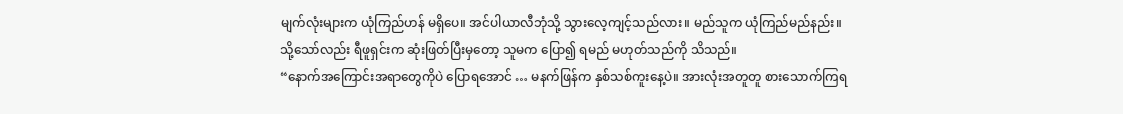မျက်လုံးများက ယုံကြည်ဟန် မရှိပေ။ အင်ပါယာလီဘုံသို့ သွားလေ့ကျင့်သည်လား။ မည်သူက ယုံကြည်မည်နည်း။
သို့သော်လည်း ရီဖူရှင်းက ဆုံးဖြတ်ပြီးမှတော့ သူမက ပြော၍ ရမည် မဟုတ်သည်ကို သိသည်။
“နောက်အကြောင်းအရာတွေကိုပဲ ပြောရအောင် … မနက်ဖြန်က နှစ်သစ်ကူးနေ့ပဲ။ အားလုံးအတူတူ စားသောက်ကြရ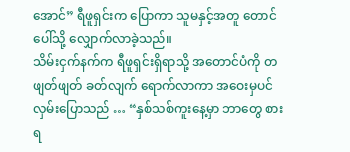အောင်” ရီဖူရှင်းက ပြောကာ သူမနှင့်အတူ တောင်ပေါ်သို့ လျှောက်လာခဲ့သည်။
သိမ်းငှက်နက်က ရီဖူရှင်းရှိရာသို့ အတောင်ပံကို တဖျတ်ဖျတ် ခတ်လျက် ရောက်လာကာ အဝေးမှပင် လှမ်းပြောသည် … “နှစ်သစ်ကူးနေ့မှာ ဘာတွေ စားရ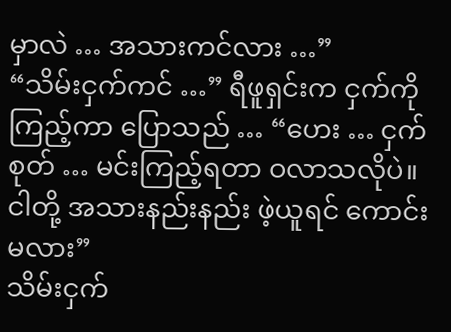မှာလဲ … အသားကင်လား …”
“သိမ်းငှက်ကင် …” ရီဖူရှင်းက ငှက်ကို ကြည့်ကာ ပြောသည် … “ဟေး … ငှက်စုတ် … မင်းကြည့်ရတာ ဝလာသလိုပဲ။ ငါတို့ အသားနည်းနည်း ဖဲ့ယူရင် ကောင်းမလား”
သိမ်းငှက်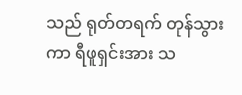သည် ရုတ်တရက် တုန်သွားကာ ရီဖူရှင်းအား သ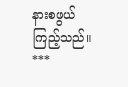နားစဖွယ် ကြည့်သည်။
***